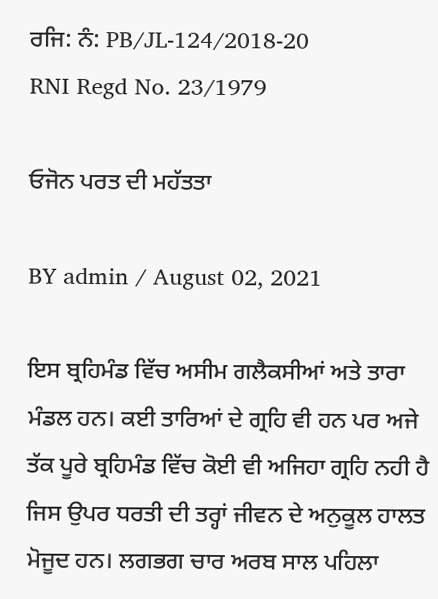ਰਜਿ: ਨੰ: PB/JL-124/2018-20
RNI Regd No. 23/1979

ਓਜੋਨ ਪਰਤ ਦੀ ਮਹੱਤਤਾ

BY admin / August 02, 2021

ਇਸ ਬ੍ਰਹਿਮੰਡ ਵਿੱਚ ਅਸੀਮ ਗਲੈਕਸੀਆਂ ਅਤੇ ਤਾਰਾ ਮੰਡਲ ਹਨ। ਕਈ ਤਾਰਿਆਂ ਦੇ ਗ੍ਰਹਿ ਵੀ ਹਨ ਪਰ ਅਜੇ ਤੱਕ ਪੂਰੇ ਬ੍ਰਹਿਮੰਡ ਵਿੱਚ ਕੋਈ ਵੀ ਅਜਿਹਾ ਗ੍ਰਹਿ ਨਹੀ ਹੈ ਜਿਸ ਉਪਰ ਧਰਤੀ ਦੀ ਤਰ੍ਹਾਂ ਜੀਵਨ ਦੇ ਅਨੁਕੂਲ ਹਾਲਤ ਮੋਜੂਦ ਹਨ। ਲਗਭਗ ਚਾਰ ਅਰਬ ਸਾਲ ਪਹਿਲਾ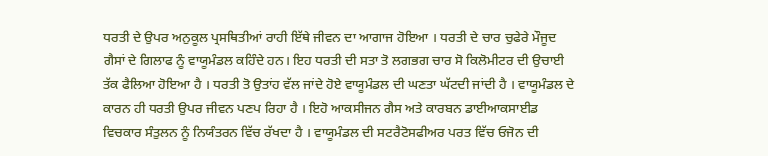ਧਰਤੀ ਦੇ ਉਪਰ ਅਨੁਕੂਲ ਪ੍ਰਸਥਿਤੀਆਂ ਰਾਹੀ ਇੱਥੇ ਜੀਵਨ ਦਾ ਆਗਾਜ ਹੋਇਆ । ਧਰਤੀ ਦੇ ਚਾਰ ਚੁਫੇਰੇ ਮੌਜੂਦ ਗੈਸਾਂ ਦੇ ਗਿਲਾਫ ਨੂੰ ਵਾਯੂਮੰਡਲ ਕਹਿੰਦੇ ਹਨ। ਇਹ ਧਰਤੀ ਦੀ ਸਤਾ ਤੋ ਲਗਭਗ ਚਾਰ ਸੋ ਕਿਲੋਮੀਟਰ ਦੀ ਉਚਾਈ ਤੱਕ ਫੈਲਿਆ ਹੋਇਆ ਹੈ । ਧਰਤੀ ਤੋ ਉਤਾਂਹ ਵੱਲ ਜਾਂਦੇ ਹੋਏ ਵਾਯੂਮੰਡਲ ਦੀ ਘਣਤਾ ਘੱਟਦੀ ਜਾਂਦੀ ਹੈ । ਵਾਯੂਮੰਡਲ ਦੇ ਕਾਰਨ ਹੀ ਧਰਤੀ ਉਪਰ ਜੀਵਨ ਪਣਪ ਰਿਹਾ ਹੈ । ਇਹੋ ਆਕਸੀਜਨ ਗੈਸ ਅਤੇ ਕਾਰਬਨ ਡਾਈਆਕਸਾਈਡ ਵਿਚਕਾਰ ਸੰਤੁਲਨ ਨੂੰ ਨਿਯੰਤਰਨ ਵਿੱਚ ਰੱਖਦਾ ਹੈ । ਵਾਯੂਮੰਡਲ ਦੀ ਸਟਰੈਟੋਸਫੀਅਰ ਪਰਤ ਵਿੱਚ ਓਜੋਨ ਦੀ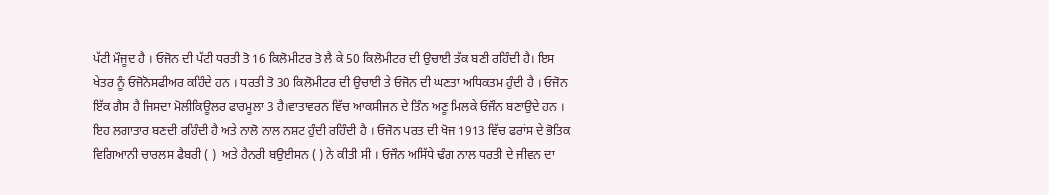ਪੱਟੀ ਮੌਜੂਦ ਹੈ । ਓਜੋਨ ਦੀ ਪੱਟੀ ਧਰਤੀ ਤੋ 16 ਕਿਲੋਮੀਟਰ ਤੋ ਲੈ ਕੇ 50 ਕਿਲੋਮੀਟਰ ਦੀ ਉਚਾਈ ਤੱਕ ਬਣੀ ਰਹਿੰਦੀ ਹੈ। ਇਸ ਖੇਤਰ ਨੂੰ ਓਜੋਨੋਸਫੀਅਰ ਕਹਿੰਦੇ ਹਨ । ਧਰਤੀ ਤੋ 30 ਕਿਲੋਮੀਟਰ ਦੀ ਉਚਾਈ ਤੇ ਓਜੋਨ ਦੀ ਘਣਤਾ ਅਧਿਕਤਮ ਹੁੰਦੀ ਹੈ । ਓਜੋਨ ਇੱਕ ਗੈਸ ਹੈ ਜਿਸਦਾ ਮੋਲੀਕਿਊਲਰ ਫਾਰਮੂਲਾ 3 ਹੈ।ਵਾਤਾਵਰਨ ਵਿੱਚ ਆਕਸੀਜਨ ਦੇ ਤਿੰਨ ਅਣੂ ਮਿਲਕੇ ਓਜੌਨ ਬਣਾਉਦੇ ਹਨ । ਇਹ ਲਗਾਤਾਰ ਬਣਦੀ ਰਹਿੰਦੀ ਹੈ ਅਤੇ ਨਾਲੋ ਨਾਲ ਨਸ਼ਟ ਹੁੰਦੀ ਰਹਿੰਦੀ ਹੈ । ਓਜੋਨ ਪਰਤ ਦੀ ਖੋਜ 1913 ਵਿੱਚ ਫਰਾਂਸ ਦੇ ਭੋਤਿਕ ਵਿਗਿਆਨੀ ਚਾਰਲਸ ਫੈਬਰੀ ( )  ਅਤੇ ਹੈਨਰੀ ਬਉਈਸਨ ( ) ਨੇ ਕੀਤੀ ਸੀ । ਓਜੌਨ ਅਸਿੱਧੇ ਢੰਗ ਨਾਲ ਧਰਤੀ ਦੇ ਜੀਵਨ ਦਾ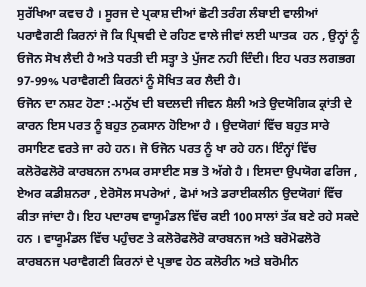ਸੁਰੱਖਿਆ ਕਵਚ ਹੈ । ਸੂਰਜ ਦੇ ਪ੍ਰਕਾਸ਼ ਦੀਆਂ ਛੋਟੀ ਤਰੰਗ ਲੰਬਾਈ ਵਾਲੀਆਂ ਪਰਾਵੈਗਣੀ ਕਿਰਨਾਂ ਜੋ ਕਿ ਪ੍ਰਿਥਵੀ ਦੇ ਰਹਿਣ ਵਾਲੇ ਜੀਵਾਂ ਲਈ ਘਾਤਕ  ਹਨ , ਉਨ੍ਹਾਂ ਨੂੰ ਓਜੋਨ ਸੋਖ ਲੈਦੀ ਹੈ ਅਤੇ ਧਰਤੀ ਦੀ ਸਤ੍ਹਾ ਤੇ ਪੁੱਜਣ ਨਹੀ ਦਿੰਦੀ। ਇਹ ਪਰਤ ਲਗਭਗ 97-99% ਪਰਾਵੈਗਣੀ ਕਿਰਨਾਂ ਨੂੰ ਸੋਖਿਤ ਕਰ ਲੈਦੀ ਹੈ।
ਓਜੋਨ ਦਾ ਨਸ਼ਟ ਹੋਣਾ :-ਮਨੁੱਖ ਦੀ ਬਦਲਦੀ ਜੀਵਨ ਸ਼ੈਲੀ ਅਤੇ ਉਦਯੋਗਿਕ ਕ੍ਰਾਂਤੀ ਦੇ ਕਾਰਨ ਇਸ ਪਰਤ ਨੂੰ ਬਹੁਤ ਨੁਕਸਾਨ ਹੋਇਆ ਹੈ । ਉਦਯੋਗਾਂ ਵਿੱਚ ਬਹੁਤ ਸਾਰੇ ਰਸਾਇਣ ਵਰਤੇ ਜਾ ਰਹੇ ਹਨ। ਜੋ ਓਜੋਨ ਪਰਤ ਨੂੰ ਖਾ ਰਹੇ ਹਨ। ਇੰਨ੍ਹਾਂ ਵਿੱਚ ਕਲੋਰੋਫਲੋਰੋ ਕਾਰਬਨਜ ਨਾਮਕ ਰਸਾਈਣ ਸਭ ਤੋ ਅੱਗੇ ਹੈ । ਇਸਦਾ ਉਪਯੋਗ ਫਰਿਜ , ਏਅਰ ਕਡੀਸ਼ਨਰਾ , ਏਰੋਸੋਲ ਸਪਰੇਆਂ , ਫੋਮਾਂ ਅਤੇ ਡਰਾਈਕਲੀਨ ਉਦਯੋਗਾਂ ਵਿੱਚ ਕੀਤਾ ਜਾਂਦਾ ਹੈ। ਇਹ ਪਦਾਰਥ ਵਾਯੂਮੰਡਲ ਵਿੱਚ ਕਈ 100 ਸਾਲਾਂ ਤੱਕ ਬਣੇ ਰਹੇ ਸਕਦੇ ਹਨ । ਵਾਯੂਮੰਡਲ ਵਿੱਚ ਪਹੁੰਚਣ ਤੇ ਕਲੋਰੋਫਲੋਰੋ ਕਾਰਬਨਜ ਅਤੇ ਬਰੋਮੋਫਲੋਰੋ ਕਾਰਬਨਜ ਪਰਾਵੈਗਣੀ ਕਿਰਨਾਂ ਦੇ ਪ੍ਰਭਾਵ ਹੇਠ ਕਲੋਰੀਨ ਅਤੇ ਬਰੋਮੀਨ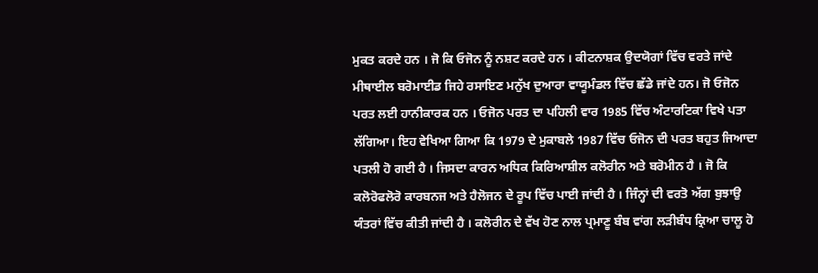ਮੁਕਤ ਕਰਦੇ ਹਨ । ਜੋ ਕਿ ਓਜੋਨ ਨੂੰ ਨਸ਼ਟ ਕਰਦੇ ਹਨ । ਕੀਟਨਾਸ਼ਕ ਉਦਯੋਗਾਂ ਵਿੱਚ ਵਰਤੇ ਜਾਂਦੇ ਮੀਥਾਈਲ ਬਰੋਮਾਈਡ ਜਿਹੇ ਰਸਾਇਣ ਮਨੁੱਖ ਦੁਆਰਾ ਵਾਯੂਮੰਡਲ ਵਿੱਚ ਛੱਡੇ ਜਾਂਦੇ ਹਨ। ਜੋ ਓਜੋਨ ਪਰਤ ਲਈ ਹਾਨੀਕਾਰਕ ਹਨ । ਓਜੋਨ ਪਰਤ ਦਾ ਪਹਿਲੀ ਵਾਰ 1985 ਵਿੱਚ ਅੰਟਾਰਟਿਕਾ ਵਿਖੇ ਪਤਾ ਲੱਗਿਆ। ਇਹ ਵੇਖਿਆ ਗਿਆ ਕਿ 1979 ਦੇ ਮੁਕਾਬਲੇ 1987 ਵਿੱਚ ਓਜੋਨ ਦੀ ਪਰਤ ਬਹੁਤ ਜਿਆਦਾ ਪਤਲੀ ਹੋ ਗਈ ਹੈ । ਜਿਸਦਾ ਕਾਰਨ ਅਧਿਕ ਕਿਰਿਆਸ਼ੀਲ ਕਲੋਰੀਨ ਅਤੇ ਬਰੋਮੀਨ ਹੈ । ਜੋ ਕਿ ਕਲੋਰੋਫਲੋਰੋ ਕਾਰਬਨਜ ਅਤੇ ਹੈਲੋਜਨ ਦੇ ਰੂਪ ਵਿੱਚ ਪਾਈ ਜਾਂਦੀ ਹੈ । ਜਿੰਨ੍ਹਾਂ ਦੀ ਵਰਤੋ ਅੱਗ ਬੁਝਾਉ ਯੰਤਰਾਂ ਵਿੱਚ ਕੀਤੀ ਜਾਂਦੀ ਹੈ । ਕਲੋਰੀਨ ਦੇ ਵੱਖ ਹੋਣ ਨਾਲ ਪ੍ਰਮਾਣੂ ਬੰਬ ਵਾਂਗ ਲੜੀਬੰਧ ਕ੍ਰਿਆ ਚਾਲੂ ਹੋ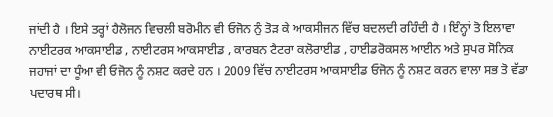ਜਾਂਦੀ ਹੈ । ਇਸੇ ਤਰ੍ਹਾਂ ਹੈਲੋਜਨ ਵਿਚਲੀ ਬਰੋਮੀਨ ਵੀ ਓਜੋਨ ਨੁੰ ਤੋੜ ਕੇ ਆਕਸੀਜਨ ਵਿੱਚ ਬਦਲਦੀ ਰਹਿੰਦੀ ਹੈ । ਇੰਨ੍ਹਾਂ ਤੋ ਇਲਾਵਾ ਨਾਈਟਰਕ ਆਕਸਾਈਡ , ਨਾਈਟਰਸ ਆਕਸਾਈਡ , ਕਾਰਬਨ ਟੈਟਰਾ ਕਲੋਰਾਈਡ , ਹਾਈਡਰੋਕਸਲ ਆਈਨ ਅਤੇ ਸੁਪਰ ਸੋਨਿਕ ਜਹਾਜਾਂ ਦਾ ਧੂੰਆ ਵੀ ਓਜੋਨ ਨੂੰ ਨਸ਼ਟ ਕਰਦੇ ਹਨ । 2009 ਵਿੱਚ ਨਾਈਟਰਸ ਆਕਸਾਈਡ ਓਜੋਨ ਨੂੰ ਨਸ਼ਟ ਕਰਨ ਵਾਲਾ ਸਭ ਤੋ ਵੱਡਾ ਪਦਾਰਥ ਸੀ।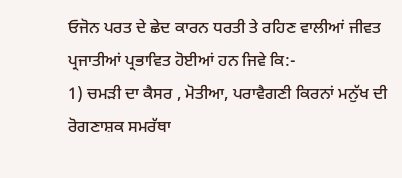ਓਜੋਨ ਪਰਤ ਦੇ ਛੇਦ ਕਾਰਨ ਧਰਤੀ ਤੇ ਰਹਿਣ ਵਾਲੀਆਂ ਜੀਵਤ ਪ੍ਰਜਾਤੀਆਂ ਪ੍ਰਭਾਵਿਤ ਹੋਈਆਂ ਹਨ ਜਿਵੇ ਕਿ:-
1) ਚਮੜੀ ਦਾ ਕੈਸਰ , ਮੋਤੀਆ, ਪਰਾਵੈਗਣੀ ਕਿਰਨਾਂ ਮਨੁੱਖ ਦੀ ਰੋਗਣਾਸ਼ਕ ਸਮਰੱਥਾ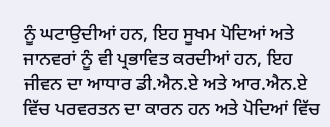ਨੂੰ ਘਟਾਉਦੀਆਂ ਹਨ, ਇਹ ਸੂਖਮ ਪੋਦਿਆਂ ਅਤੇ ਜਾਨਵਰਾਂ ਨੂੰ ਵੀ ਪ੍ਰਭਾਵਿਤ ਕਰਦੀਆਂ ਹਨ, ਇਹ ਜੀਵਨ ਦਾ ਆਧਾਰ ਡੀ.ਐਨ.ਏ ਅਤੇ ਆਰ.ਐਨ.ਏ ਵਿੱਚ ਪਰਵਰਤਨ ਦਾ ਕਾਰਨ ਹਨ ਅਤੇ ਪੋਦਿਆਂ ਵਿੱਚ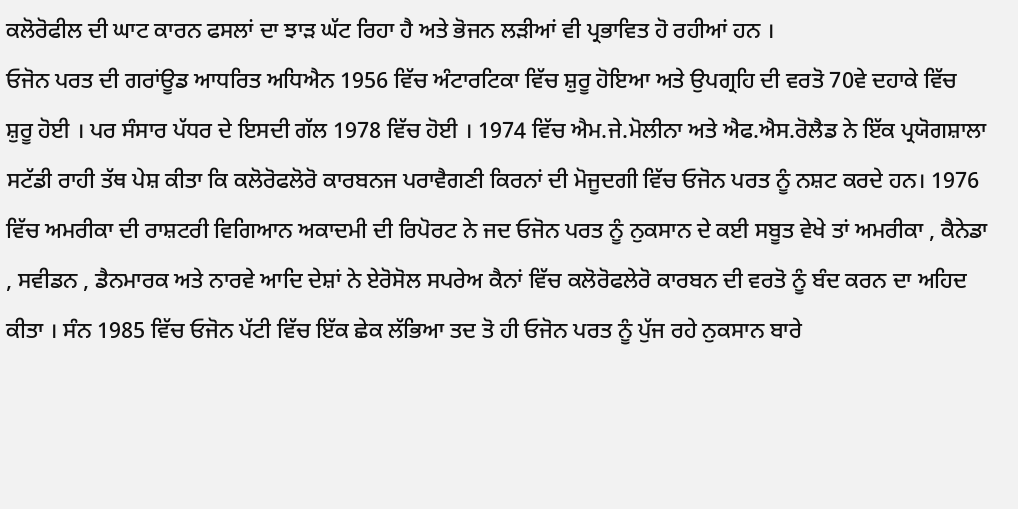ਕਲੋਰੋਫੀਲ ਦੀ ਘਾਟ ਕਾਰਨ ਫਸਲਾਂ ਦਾ ਝਾੜ ਘੱਟ ਰਿਹਾ ਹੈ ਅਤੇ ਭੋਜਨ ਲੜੀਆਂ ਵੀ ਪ੍ਰਭਾਵਿਤ ਹੋ ਰਹੀਆਂ ਹਨ ।
ਓਜੋਨ ਪਰਤ ਦੀ ਗਰਾਂਊਡ ਆਧਰਿਤ ਅਧਿਐਨ 1956 ਵਿੱਚ ਅੰਟਾਰਟਿਕਾ ਵਿੱਚ ਸ਼ੁਰੂ ਹੋਇਆ ਅਤੇ ਉਪਗ੍ਰਹਿ ਦੀ ਵਰਤੋ 70ਵੇ ਦਹਾਕੇ ਵਿੱਚ ਸ਼ੁਰੂ ਹੋਈ । ਪਰ ਸੰਸਾਰ ਪੱਧਰ ਦੇ ਇਸਦੀ ਗੱਲ 1978 ਵਿੱਚ ਹੋਈ । 1974 ਵਿੱਚ ਐਮ.ਜੇ.ਮੋਲੀਨਾ ਅਤੇ ਐਫ.ਐਸ.ਰੋਲੈਡ ਨੇ ਇੱਕ ਪ੍ਰਯੋਗਸ਼ਾਲਾ ਸਟੱਡੀ ਰਾਹੀ ਤੱਥ ਪੇਸ਼ ਕੀਤਾ ਕਿ ਕਲੋਰੋਫਲੋਰੋ ਕਾਰਬਨਜ ਪਰਾਵੈਗਣੀ ਕਿਰਨਾਂ ਦੀ ਮੋਜੂਦਗੀ ਵਿੱਚ ਓਜੋਨ ਪਰਤ ਨੂੰ ਨਸ਼ਟ ਕਰਦੇ ਹਨ। 1976 ਵਿੱਚ ਅਮਰੀਕਾ ਦੀ ਰਾਸ਼ਟਰੀ ਵਿਗਿਆਨ ਅਕਾਦਮੀ ਦੀ ਰਿਪੋਰਟ ਨੇ ਜਦ ਓਜੋਨ ਪਰਤ ਨੂੰ ਨੁਕਸਾਨ ਦੇ ਕਈ ਸਬੂਤ ਵੇਖੇ ਤਾਂ ਅਮਰੀਕਾ , ਕੈਨੇਡਾ , ਸਵੀਡਨ , ਡੈਨਮਾਰਕ ਅਤੇ ਨਾਰਵੇ ਆਦਿ ਦੇਸ਼ਾਂ ਨੇ ਏਰੋਸੋਲ ਸਪਰੇਅ ਕੈਨਾਂ ਵਿੱਚ ਕਲੋਰੋਫਲੇਰੋ ਕਾਰਬਨ ਦੀ ਵਰਤੋ ਨੂੰ ਬੰਦ ਕਰਨ ਦਾ ਅਹਿਦ ਕੀਤਾ । ਸੰਨ 1985 ਵਿੱਚ ਓਜੋਨ ਪੱਟੀ ਵਿੱਚ ਇੱਕ ਛੇਕ ਲੱਭਿਆ ਤਦ ਤੋ ਹੀ ਓਜੋਨ ਪਰਤ ਨੂੰ ਪੁੱਜ ਰਹੇ ਨੁਕਸਾਨ ਬਾਰੇ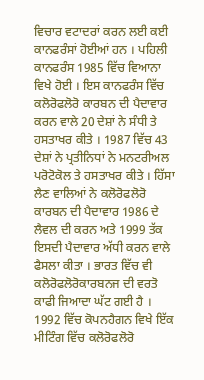ਵਿਚਾਰ ਵਟਾਦਰਾਂ ਕਰਨ ਲਈ ਕਈ ਕਾਨਫਰੰਸਾਂ ਹੋਈਆਂ ਹਨ । ਪਹਿਲੀ ਕਾਨਫਰੰਸ 1985 ਵਿੱਚ ਵਿਆਨਾ ਵਿਖੇ ਹੋਈ । ਇਸ ਕਾਨਫਰੰਸ ਵਿੱਚ ਕਲੋਰੋਫਲੋਰੋ ਕਾਰਬਨ ਦੀ ਪੈਦਾਵਾਰ ਕਰਨ ਵਾਲੇ 20 ਦੇਸ਼ਾਂ ਨੇ ਸੰਧੀ ਤੇ ਹਸਤਾਖਰ ਕੀਤੇ । 1987 ਵਿੱਚ 43 ਦੇਸ਼ਾਂ ਨੇ ਪ੍ਰਤੀਨਿਧਾਂ ਨੇ ਮਨਟਰੀਅਲ ਪਰੋਟੋਕੋਲ ਤੇ ਹਸਤਾਖਰ ਕੀਤੇ । ਹਿੱਸਾ ਲੈਣ ਵਾਲਿਆਂ ਨੇ ਕਲੋਰੋਫਲੋਰੋ ਕਾਰਬਨ ਦੀ ਪੈਦਾਵਾਰ 1986 ਦੇ ਲੈਵਲ ਦੀ ਕਰਨ ਅਤੇ 1999 ਤੱਕ ਇਸਦੀ ਪੈਦਾਵਾਰ ਅੱਧੀ ਕਰਨ ਵਾਲੇ ਫੈਸਲਾ ਕੀਤਾ । ਭਾਰਤ ਵਿੱਚ ਵੀ ਕਲੋਰੋਫਲੋਰੋਕਾਰਬਨਜ ਦੀ ਵਰਤੋ ਕਾਫੀ ਜਿਆਦਾ ਘੱਟ ਗਈ ਹੈ । 1992 ਵਿੱਚ ਕੋਪਨਹੈਗਨ ਵਿਖੇ ਇੱਕ ਮੀਟਿੰਗ ਵਿੱਚ ਕਲੋਰੋਫਲੋਰੋ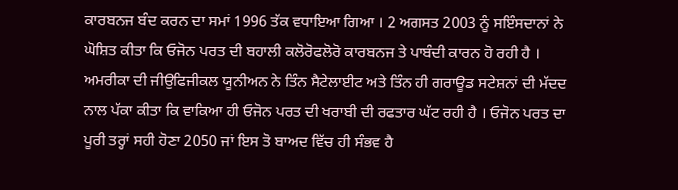ਕਾਰਬਨਜ ਬੰਦ ਕਰਨ ਦਾ ਸਮਾਂ 1996 ਤੱਕ ਵਧਾਇਆ ਗਿਆ । 2 ਅਗਸਤ 2003 ਨੂੰ ਸਇੰਸਦਾਨਾਂ ਨੇ ਘੋਸ਼ਿਤ ਕੀਤਾ ਕਿ ਓਜੋਨ ਪਰਤ ਦੀ ਬਹਾਲੀ ਕਲੋਰੋਫਲੋਰੋ ਕਾਰਬਨਜ ਤੇ ਪਾਬੰਦੀ ਕਾਰਨ ਹੋ ਰਹੀ ਹੈ । ਅਮਰੀਕਾ ਦੀ ਜੀਉਫਿਜੀਕਲ ਯੂਨੀਅਨ ਨੇ ਤਿੰਨ ਸੈਟੇਲਾਈਟ ਅਤੇ ਤਿੰਨ ਹੀ ਗਰਾਊਡ ਸਟੇਸ਼ਨਾਂ ਦੀ ਮੱਦਦ ਨਾਲ ਪੱਕਾ ਕੀਤਾ ਕਿ ਵਾਕਿਆ ਹੀ ਓਜੋਨ ਪਰਤ ਦੀ ਖਰਾਬੀ ਦੀ ਰਫਤਾਰ ਘੱਟ ਰਹੀ ਹੈ । ਓਜੋਨ ਪਰਤ ਦਾ ਪੂਰੀ ਤਰ੍ਹਾਂ ਸਹੀ ਹੋਣਾ 2050 ਜਾਂ ਇਸ ਤੋ ਬਾਅਦ ਵਿੱਚ ਹੀ ਸੰਭਵ ਹੈ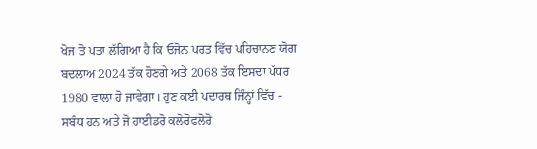ਖੋਜ ਤੋ ਪਤਾ ਲੱਗਿਆ ਹੈ ਕਿ ਓਜੋਨ ਪਰਤ ਵਿੱਚ ਪਹਿਚਾਨਣ ਯੋਗ ਬਦਲਾਅ 2024 ਤੱਕ ਹੋਣਗੇ ਅਤੇ 2068 ਤੱਕ ਇਸਦਾ ਪੱਧਰ 1980 ਵਾਲਾ ਹੋ ਜਾਵੇਗਾ। ਹੁਣ ਕਈ ਪਦਾਰਥ ਜਿੰਨ੍ਹਾਂ ਵਿੱਚ - ਸਬੰਧ ਹਨ ਅਤੇ ਜੋ ਹਾਈਡਰੋ ਕਲੋਰੋਫਲੋਰੋ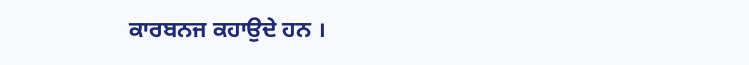ਕਾਰਬਨਜ ਕਹਾਉਦੇ ਹਨ ।